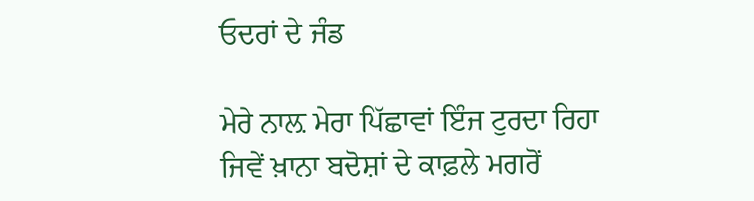ਓਦਰਾਂ ਦੇ ਜੰਡ

ਮੇਰੇ ਨਾਲ਼ ਮੇਰਾ ਪਿੱਛਾਵਾਂ ਇੰਜ ਟੁਰਦਾ ਰਿਹਾ
ਜਿਵੇਂ ਖ਼ਾਨਾ ਬਦੋਸ਼ਾਂ ਦੇ ਕਾਫ਼ਲੇ ਮਗਰੋਂ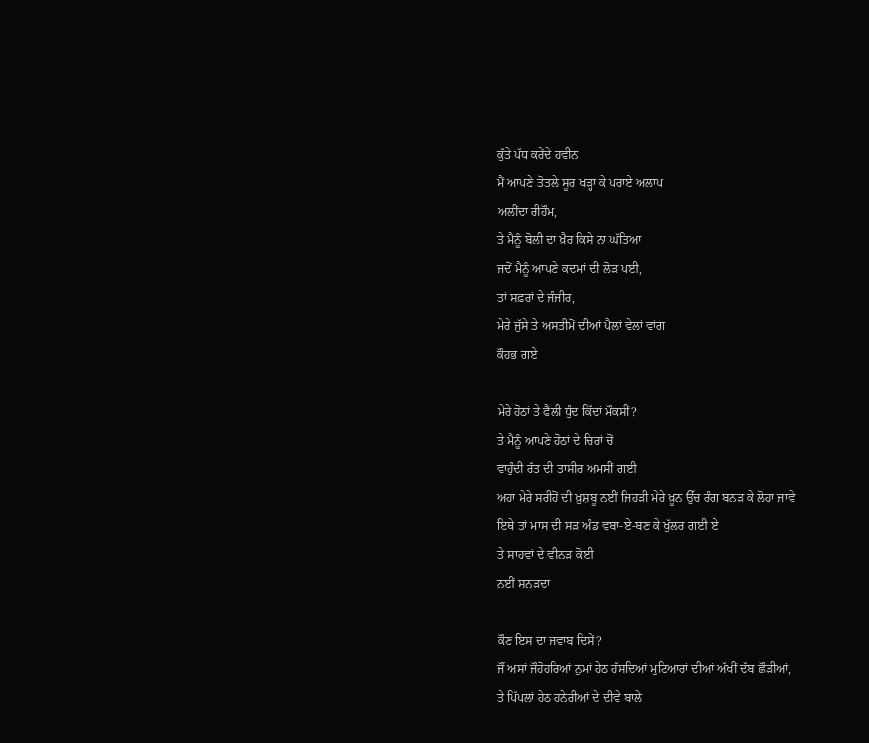ਕੁੱਤੇ ਪੱਧ ਕਰੇਂਦੇ ਹਵੀਨ
ਮੈਂ ਆਪਣੇ ਤੋਤਲੇ ਸੂਰ ਖੜ੍ਹਾ ਕੇ ਪਰਾਏ ਅਲਾਪ
ਅਲੀਂਦਾ ਰੀਹੌਮ,
ਤੇ ਮੈਨੂੰ ਬੋਲੀ ਦਾ ਖ਼ੈਰ ਕਿਸੇ ਨਾ ਘੱਤਿਆ
ਜਦੋਂ ਮੈਨੂੰ ਆਪਣੇ ਕਦਮਾਂ ਦੀ ਲੋੜ ਪਈ,
ਤਾਂ ਸਫ਼ਰਾਂ ਦੇ ਜੰਜੀਰ,
ਮੇਰੇ ਜੁੱਸੇ ਤੇ ਅਸਤੀਮੋਂ ਦੀਆਂ ਪੈਲਾਂ ਵੇਲਾਂ ਵਾਂਗ
ਕੌਹਭ ਗਏ

ਮੇਰੇ ਹੋਠਾਂ ਤੇ ਫੈਲੀ ਧੁੰਦ ਕਿੱਦਾਂ ਮੌਕਸੀਂ?
ਤੇ ਮੈਨੂੰ ਆਪਣੇ ਹੋਠਾਂ ਦੇ ਚਿਰਾਂ ਚੋਂ
ਵਾਹੁੰਦੀ ਰੱਤ ਦੀ ਤਾਸੀਰ ਅਮਸੀਂ ਗਈ
ਅਹਾ ਮੇਰੇ ਸਰੀਹੋਂ ਦੀ ਖ਼ੁਸ਼ਬੂ ਨਈਂ ਜਿਹੜੀ ਮੇਰੇ ਖ਼ੂਨ ਉੱਚ ਰੰਗ ਬਨੜ ਕੇ ਲੋਹਾ ਜਾਵੇ
ਇਥੇ ਤਾਂ ਮਾਸ ਦੀ ਸੜ ਅੰਡ ਵਬਾ-ਏ-ਬਣ ਕੇ ਖੁੱਲਰ ਗਈ ਏ
ਤੇ ਸਾਹਵਾਂ ਦੇ ਵੀਨੜ ਕੋਈ
ਨਈਂ ਸਨੜਦਾ

ਕੌਣ ਇਸ ਦਾ ਜਵਾਬ ਦਿਸੇਂ?
ਜੌਂ ਅਸਾਂ ਜੌਹੋਹਰਿਆਂ ਨੁਮਾਂ ਹੇਠ ਹੱਸਦਿਆਂ ਮੁਟਿਆਰਾਂ ਦੀਆਂ ਅੱਖੀਂ ਦੱਬ ਛੌੜੀਆਂ,
ਤੇ ਪਿੱਪਲਾਂ ਹੇਠ ਹਨੇਰੀਆਂ ਦੇ ਦੀਵੇ ਬਾਲੇ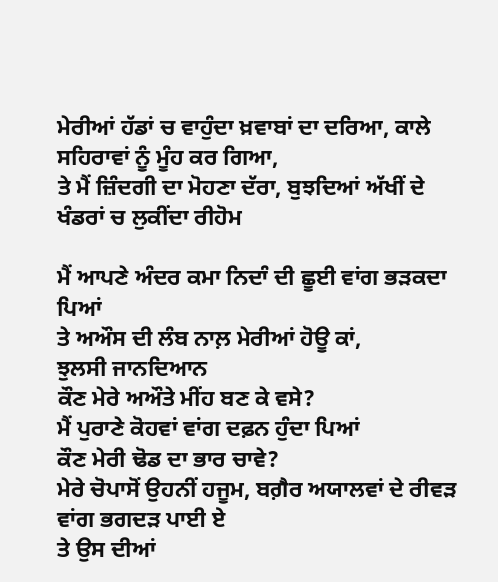ਮੇਰੀਆਂ ਹੱਡਾਂ ਚ ਵਾਹੁੰਦਾ ਖ਼ਵਾਬਾਂ ਦਾ ਦਰਿਆ, ਕਾਲੇ ਸਹਿਰਾਵਾਂ ਨੂੰ ਮੂੰਹ ਕਰ ਗਿਆ,
ਤੇ ਮੈਂ ਜ਼ਿੰਦਗੀ ਦਾ ਮੋਹਣਾ ਦੱਰਾ, ਬੁਝਦਿਆਂ ਅੱਖੀਂ ਦੇ
ਖੰਡਰਾਂ ਚ ਲੁਕੀਂਦਾ ਰੀਹੋਮ

ਮੈਂ ਆਪਣੇ ਅੰਦਰ ਕਮਾ ਨਿਦਾੰ ਦੀ ਛੂਈ ਵਾਂਗ ਭੜਕਦਾ ਪਿਆਂ
ਤੇ ਅਔਸ ਦੀ ਲੰਬ ਨਾਲ਼ ਮੇਰੀਆਂ ਹੋਊ ਕਾਂ,
ਝੁਲਸੀ ਜਾਨਦਿਆਨ
ਕੌਣ ਮੇਰੇ ਅਔਤੇ ਮੀਂਹ ਬਣ ਕੇ ਵਸੇ?
ਮੈਂ ਪੁਰਾਣੇ ਕੋਹਵਾਂ ਵਾਂਗ ਦਫ਼ਨ ਹੁੰਦਾ ਪਿਆਂ
ਕੌਣ ਮੇਰੀ ਢੋਡ ਦਾ ਭਾਰ ਚਾਵੇ?
ਮੇਰੇ ਚੋਪਾਸੋਂ ਉਹਨੀਂ ਹਜੂਮ, ਬਗ਼ੈਰ ਅਯਾਲਵਾਂ ਦੇ ਰੀਵੜ ਵਾਂਗ ਭਗਦੜ ਪਾਈ ਏ
ਤੇ ਉਸ ਦੀਆਂ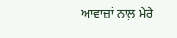ਆਵਾਜ਼ਾਂ ਨਾਲ਼ ਮੇਰੇ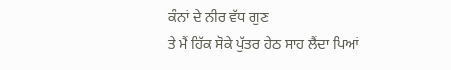ਕੰਨਾਂ ਦੇ ਨੀਰ ਵੱਧ ਗੁਣ
ਤੇ ਮੈਂ ਹਿੱਕ ਸੋਕੇ ਪੁੱਤਰ ਹੇਠ ਸਾਹ ਲੈਂਦਾ ਪਿਆਂ